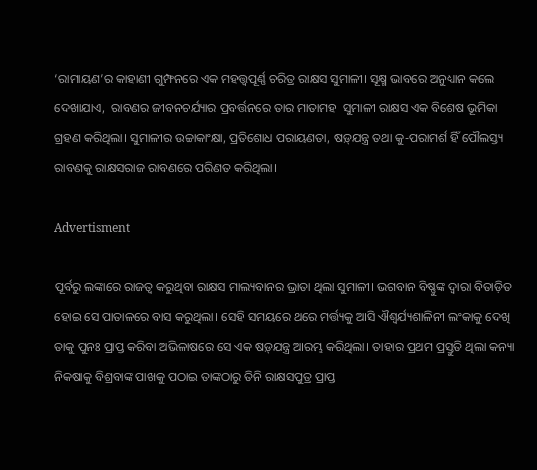‘ରାମାୟଣ’ର କାହାଣୀ ଗୁମ୍ଫନରେ ଏକ ମହତ୍ତ୍ବପୂର୍ଣ୍ଣ ଚରିତ୍ର ରାକ୍ଷସ ସୁମାଳୀ। ସୂକ୍ଷ୍ମ ଭାବରେ ଅନୁଧ୍ୟାନ କଲେ ଦେଖାଯାଏ,  ରାବଣର ଜୀବନଚର୍ଯ୍ୟାର ପ୍ରବର୍ତ୍ତନରେ ତାର ମାତାମହ  ସୁମାଳୀ ରାକ୍ଷସ ଏକ ବି‌ଶେଷ ଭୂମିକା ଗ୍ରହଣ କରିଥିଲା। ସୁମାଳୀର ଉଚ୍ଚାକାଂକ୍ଷା, ପ୍ରତିଶୋଧ ପରାୟଣତା, ଷଡ଼୍‌ଯନ୍ତ୍ର ତଥା କୁ-ପରାମର୍ଶ ହିଁ ପୌଲସ୍ତ୍ୟ ରାବଣକୁ ରାକ୍ଷସରାଜ ରାବଣରେ ପରିଣତ କରିଥିଲା।

Advertisment

ପୂର୍ବରୁ ଲଙ୍କାରେ ରାଜତ୍ବ କରୁଥିବା ରାକ୍ଷସ ମା‌ଲ୍ୟବାନର ଭ୍ରାତା ଥିଲା ସୁମାଳୀ। ଭଗବାନ ବିଷ୍ଣୁଙ୍କ ଦ୍ବାରା ବିତାଡ଼ିତ ହୋଇ ସେ ପାତାଳରେ ବାସ କରୁଥିଲା। ସେହି ସମୟରେ ଥରେ ମର୍ତ୍ତ୍ୟକୁ ଆସି ଐଶ୍ବର୍ଯ୍ୟଶାଳିନୀ ଲଂକାକୁ ଦେଖି ତାକୁ ପୁନଃ ପ୍ରାପ୍ତ କରିବା ଅଭିଳାଷରେ ସେ ଏକ ଷଡ଼୍‌ଯନ୍ତ୍ର ଆରମ୍ଭ କରିଥିଲା। ତାହାର ପ୍ରଥମ ପ୍ରସ୍ତୁତି ଥିଲା କନ୍ୟ‌ା ନିକଷାକୁ ବିଶ୍ରବାଙ୍କ ପାଖକୁ ପଠାଇ ତାଙ୍କଠାରୁ ତିନି ରାକ୍ଷସପୁତ୍ର ପ୍ରାପ୍ତ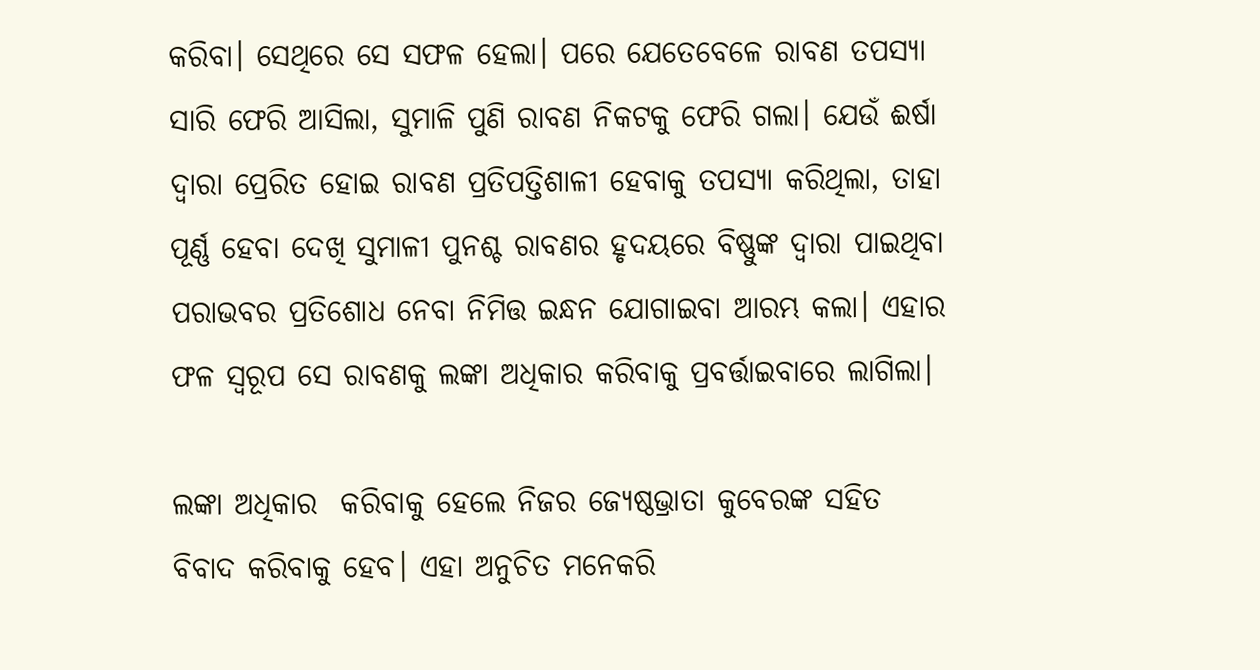କରିବା। ସେଥିରେ ସେ ସଫଳ ହେଲା। ପରେ ଯେତେବେଳେ ରାବଣ ତପସ୍ୟା ସାରି ଫେରି ଆସିଲା, ସୁମାଳି ପୁଣି ରାବଣ ନିକଟକୁ ଫେରି ଗଲା। ଯେଉଁ ଈର୍ଷା ଦ୍ବାରା ପ୍ରେରିତ ହୋଇ ରାବଣ ପ୍ରତିପତ୍ତିଶାଳୀ ହେବାକୁ ତପସ୍ୟା କରିଥିଲା, ତାହା ପୂର୍ଣ୍ଣ ହେବା ଦେଖି ସୁମାଳୀ ପୁନଶ୍ଚ ରାବଣର ହୃଦୟରେ ବିଷ୍ଣୁଙ୍କ ଦ୍ବାରା ପାଇଥିବା ପରାଭବର ପ୍ରତିଶୋଧ ନେବା ନିମିତ୍ତ ଇନ୍ଧନ ଯୋଗାଇବା ଆରମ୍ଭ କଲା। ଏହାର ଫଳ ସ୍ବରୂପ ସେ ରାବଣକୁ ଲଙ୍କା ଅଧିକାର କରିବାକୁ ପ୍ରବର୍ତ୍ତାଇବାରେ ଲାଗିଲା।

ଲଙ୍କା ଅଧିକାର  କରିବାକୁ ହେଲେ ନିଜର ଜ୍ୟେଷ୍ଠଭ୍ରାତା କୁବେରଙ୍କ ସହିତ ବିବାଦ କରିବାକୁ ହେବ। ଏହା ଅନୁଚିତ ମନେକରି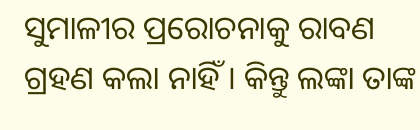ସୁମାଳୀର ପ୍ରରୋଚନାକୁ ରାବଣ ଗ୍ରହଣ କଲା ନାହିଁ। କିନ୍ତୁ ଲଙ୍କା ତାଙ୍କ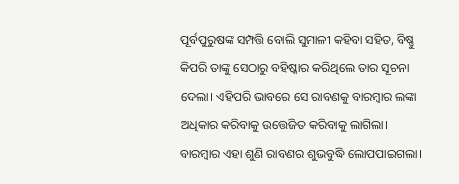ପୂର୍ବପୁରୁଷଙ୍କ ସମ୍ପତ୍ତି ବୋଲି ସୁମାଳୀ କହିବା ସହିତ, ବିଷ୍ଣୁ କିପରି ତାଙ୍କୁ ସେଠାରୁ ବହିଷ୍କାର କରିଥିଲେ ତାର ସୂଚନା ଦେଲା। ଏହିପରି ଭାବରେ ସେ ରାବଣକୁ ବାରମ୍ବାର ଲଙ୍କା ଅଧିକାର କରିବାକୁ ଉତ୍ତେଜିତ କରିବାକୁ ଲାଗିଲା। ବାରମ୍ବାର ଏହା ଶୁଣି ରାବଣର ଶୁଭବୁଦ୍ଧି ଲୋପପାଇଗଲା।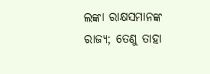ଲଙ୍କା ରାକ୍ଷସମାନଙ୍କ ରାଜ୍ୟ; ତେଣୁ ତାହା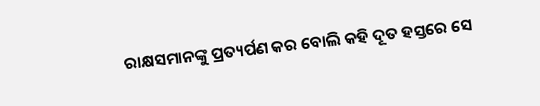ରାକ୍ଷସମାନଙ୍କୁ ପ୍ରତ୍ୟର୍ପଣ କର ବୋଲି କହି ଦୂତ ହସ୍ତରେ ସେ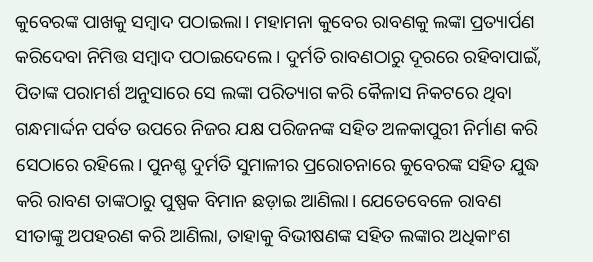କୁବେରଙ୍କ ପାଖକୁ ସମ୍ବାଦ ପଠାଇଲା। ମହାମନା କୁବେର ରାବଣକୁ ଲଙ୍କା ପ୍ରତ୍ୟାର୍ପଣ କରିଦେବା ନିମିତ୍ତ ସମ୍ବାଦ ପଠାଇଦେଲେ। ଦୁର୍ମତି ରାବଣଠାରୁ ଦୂରରେ ରହିବାପାଇଁ, ପିତାଙ୍କ ପରାମର୍ଶ ଅନୁସାରେ ସେ ଲଙ୍କା ପରିତ୍ୟାଗ କରି କୈଳାସ ନିକଟରେ ଥିବା ଗନ୍ଧମାର୍ଦ୍ଦନ ପର୍ବତ ଉପରେ ନିଜର ଯକ୍ଷ ପରିଜନଙ୍କ ସହିତ ଅଳକାପୁରୀ ନିର୍ମାଣ କରି ସେଠାରେ ରହିଲେ। ପୁନଶ୍ଚ ଦୁର୍ମତି ସୁମାଳୀର ପ୍ରରୋଚନାରେ କୁବେରଙ୍କ ସହିତ ଯୁଦ୍ଧ କରି ରାବଣ ତାଙ୍କଠାରୁ ପୁଷ୍ପକ ବିମାନ ଛଡ଼ାଇ ଆଣିଲା। ଯେତେବେଳେ ରାବଣ ସୀତାଙ୍କୁ ଅପହରଣ କରି ଆଣିଲା, ତାହାକୁ ବିଭୀଷଣଙ୍କ ସହିତ ଲଙ୍କାର ଅଧିକାଂଶ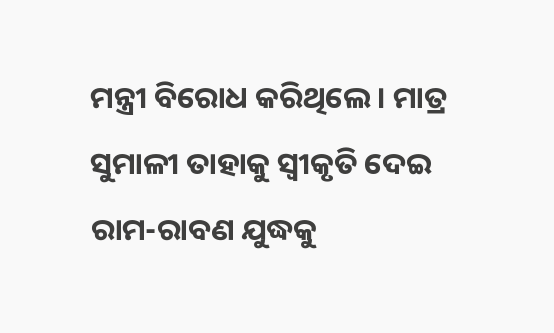ମନ୍ତ୍ରୀ ବିରୋଧ କରିଥିଲେ। ମାତ୍ର ସୁମାଳୀ ତାହାକୁ ସ୍ବୀକୃତି ଦେଇ ରାମ-ରାବଣ ଯୁଦ୍ଧକୁ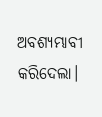ଅବଶ୍ୟମ୍ଭାବୀ କରିଦେଲା।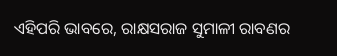ଏହିପରି ଭାବରେ, ରାକ୍ଷସରାଜ ସୁମାଳୀ ରାବଣର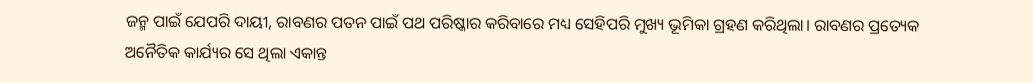ଜନ୍ମ ପାଇଁ ଯେପରି ଦାୟୀ, ରାବଣର ପତନ ପାଇଁ ପଥ ପରିଷ୍କାର କରିବାରେ ମଧ୍ୟ ସେହିପରି ମୁଖ୍ୟ ଭୂମିକା ଗ୍ରହଣ କରିଥିଲା। ରାବଣର ପ୍ରତ୍ୟେକ ଅନୈତିକ କାର୍ଯ୍ୟର ସେ ଥିଲା ଏକାନ୍ତ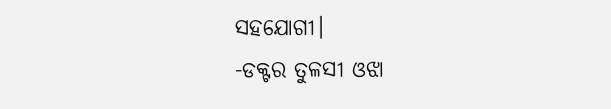ସହଯୋଗୀ।
-ଡକ୍ଟର ତୁଳସୀ ଓଝା